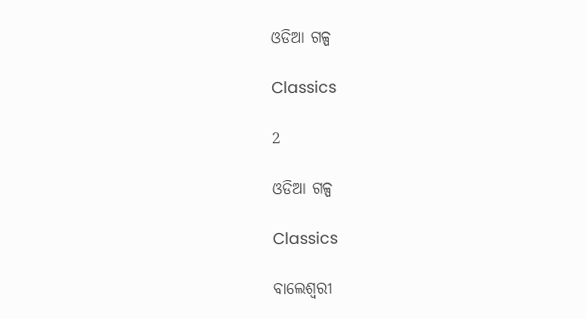ଓଡିଆ ଗଳ୍ପ

Classics

2

ଓଡିଆ ଗଳ୍ପ

Classics

ବାଲେଶ୍ୱରୀ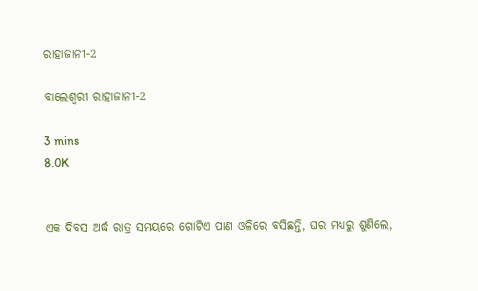ରାହାଜାନୀ-2

ବାଲେଶ୍ୱରୀ ରାହାଜାନୀ-2

3 mins
8.0K


ଏକ ଦିବସ ଅର୍ଦ୍ଧ ରାତ୍ର ସମୟରେ ଗୋଟିଏ ପାଣ ଓଳିରେ ବସିଛନ୍ତି, ଘର ମଧ୍ୟରୁ ଶୁଣିଲେ,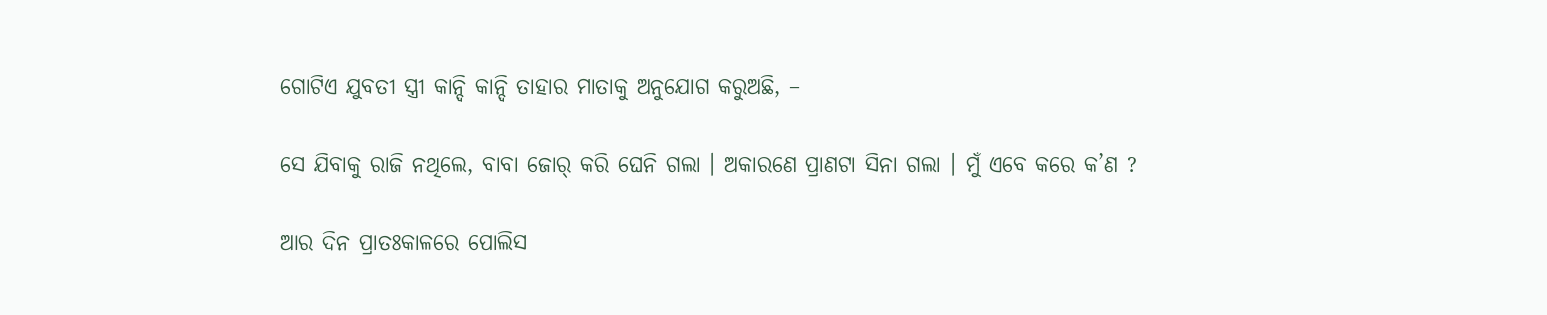ଗୋଟିଏ ଯୁବତୀ ସ୍ତ୍ରୀ କାନ୍ଦି କାନ୍ଦି ତାହାର ମାତାକୁ ଅନୁଯୋଗ କରୁଅଛି, –

ସେ ଯିବାକୁ ରାଜି ନଥିଲେ, ବାବା ଜୋର୍ କରି ଘେନି ଗଲା । ଅକାରଣେ ପ୍ରାଣଟା ସିନା ଗଲା । ମୁଁ ଏବେ କରେ କ’ଣ ?

ଆର ଦିନ ପ୍ରାତଃକାଳରେ ପୋଲିସ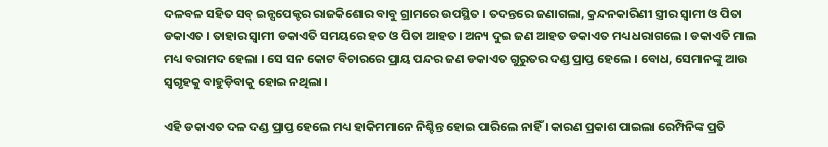ଦଳବଳ ସହିତ ସବ୍ ଇନ୍ସପେକ୍ଟର ରାଜକିଶୋର ବାବୁ ଗ୍ରାମରେ ଉପସ୍ଥିତ । ତଦନ୍ତରେ ଜଣାଗଲା, କ୍ରନ୍ଦନକାରିଣୀ ସ୍ତ୍ରୀର ସ୍ୱାମୀ ଓ ପିତା ଡକାଏତ । ତାହାର ସ୍ୱାମୀ ଡକାଏତି ସମୟରେ ହତ ଓ ପିତା ଆହତ । ଅନ୍ୟ ଦୁଇ ଜଣ ଆହତ ଡକାଏତ ମଧ୍ୟ ଧରାଗଲେ । ଡକାଏତି ମାଲ ମଧ୍ୟ ବରାମଦ ହେଲା । ସେ ସନ କୋଟ ବିଚାରରେ ପ୍ରାୟ ପନ୍ଦର ଜଣ ଡକାଏତ ଗୁରୁତର ଦଣ୍ଡ ପ୍ରାପ୍ତ ହେଲେ । ବୋଧ, ସେମାନଙ୍କୁ ଆଉ ସ୍ୱଗୃହକୁ ବାହୁଡ଼ିବାକୁ ହୋଇ ନଥିଲା ।

ଏହି ଡକାଏତ ଦଳ ଦଣ୍ଡ ପ୍ରାପ୍ତ ହେଲେ ମଧ୍ୟ ହାକିମମାନେ ନିଶ୍ଚିନ୍ତ ହୋଇ ପାରିଲେ ନାହିଁ । କାରଣ ପ୍ରକାଶ ପାଇଲା ରେମ୍ପିନିଙ୍କ ପ୍ରତି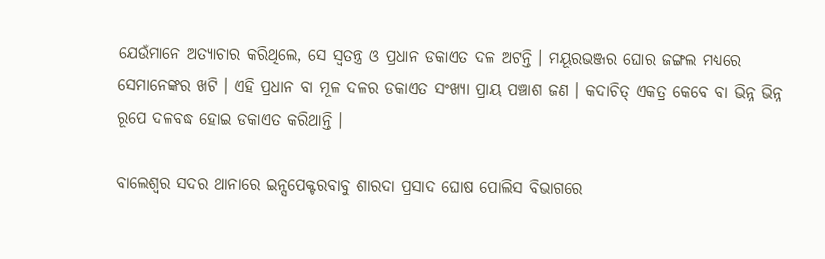ଯେଉଁମାନେ ଅତ୍ୟାଚାର କରିଥିଲେ, ସେ ସ୍ୱତନ୍ତ୍ର ଓ ପ୍ରଧାନ ଡକାଏତ ଦଳ ଅଟନ୍ତି । ମୟୂରଭଞ୍ଜର ଘୋର ଜଙ୍ଗଲ ମଧ୍ୟରେ ସେମାନେଙ୍କର ଖଟି । ଏହି ପ୍ରଧାନ ବା ମୂଳ ଦଳର ଡକାଏତ ସଂଖ୍ୟା ପ୍ରାୟ ପଞ୍ଚାଶ ଜଣ । କଦାଚିତ୍ ଏକତ୍ର କେବେ ବା ଭିନ୍ନ ଭିନ୍ନ ରୂପେ ଦଳବଦ୍ଧ ହୋଇ ଡକାଏତ କରିଥାନ୍ତି ।

ବାଲେଶ୍ୱର ସଦର ଥାନାରେ ଇନ୍ସପେକ୍ଟରବାବୁ ଶାରଦା ପ୍ରସାଦ ଘୋଷ ପୋଲିସ ବିଭାଗରେ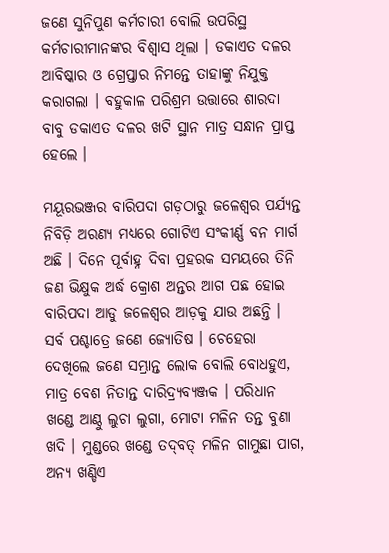ଜଣେ ସୁନିପୁଣ କର୍ମଚାରୀ ବୋଲି ଉପରିସ୍ଥ କର୍ମଚାରୀମାନଙ୍କର ବିଶ୍ୱାସ ଥିଲା । ଡକାଏତ ଦଳର ଆବିଷ୍କାର ଓ ଗ୍ରେପ୍ତାର ନିମନ୍ତେ ତାହାଙ୍କୁ ନିଯୁକ୍ତ କରାଗଲା । ବହୁକାଳ ପରିଶ୍ରମ ଉତ୍ତାରେ ଶାରଦା ବାବୁ ଡକାଏତ ଦଳର ଖଟି ସ୍ଥାନ ମାତ୍ର ସନ୍ଧାନ ପ୍ରାପ୍ତ ହେଲେ ।

ମୟୂରଭଞ୍ଜର ବାରିପଦା ଗଡ଼ଠାରୁ ଜଳେଶ୍ୱର ପର୍ଯ୍ୟନ୍ତ ନିବିଡ଼ି ଅରଣ୍ୟ ମଧ୍ୟରେ ଗୋଟିଏ ସଂକୀର୍ଣ୍ଣ ବନ ମାର୍ଗ ଅଛି । ଦିନେ ପୂର୍ବାହ୍ନ ଦିବା ପ୍ରହରକ ସମୟରେ ତିନି ଜଣ ଭିକ୍ଷୁକ ଅର୍ଦ୍ଧ କ୍ରୋଶ ଅନ୍ତର ଆଗ ପଛ ହୋଇ ବାରିପଦା ଆଡୁ ଜଳେଶ୍ୱର ଆଡ଼କୁ ଯାଉ ଅଛନ୍ତି । ସର୍ବ ପଶ୍ଚାତ୍ରେ ଜଣେ ଜ୍ୟୋତିଷ । ଚେହେରା ଦେଖିଲେ ଜଣେ ସମ୍ଭ୍ରାନ୍ତ ଲୋକ ବୋଲି ବୋଧହୁଏ, ମାତ୍ର ବେଶ ନିତାନ୍ତ ଦାରିଦ୍ର୍ୟବ୍ୟଞ୍ଜକ । ପରିଧାନ ଖଣ୍ଡେ ଆଣ୍ଠୁ ଲୁଚା ଲୁଗା, ମୋଟା ମଳିନ ତନ୍ତ ବୁଣା ଖଦି । ମୁଣ୍ଡରେ ଖଣ୍ଡେ ତଦ୍‌ବତ୍ ମଳିନ ଗାମୁଛା ପାଗ, ଅନ୍ୟ ଖଣ୍ଡିଏ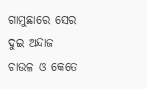ଗାମୁଛାରେ ସେର ଦୁଇ ଅନ୍ଦାଜ ଚାଉଳ ଓ କେତେ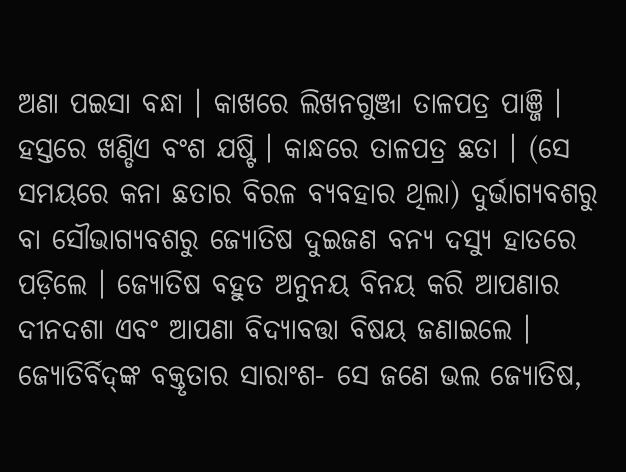ଅଣା ପଇସା ବନ୍ଧା । କାଖରେ ଲିଖନଗୁଞ୍ଜା ତାଳପତ୍ର ପାଞ୍ଜି । ହସ୍ତରେ ଖଣ୍ଡିଏ ବଂଶ ଯଷ୍ଟି । କାନ୍ଧରେ ତାଳପତ୍ର ଛତା । (ସେ ସମୟରେ କନା ଛତାର ବିରଳ ବ୍ୟବହାର ଥିଲା) ଦୁର୍ଭାଗ୍ୟବଶରୁ ବା ସୌଭାଗ୍ୟବଶରୁ ଜ୍ୟୋତିଷ ଦୁଇଜଣ ବନ୍ୟ ଦସ୍ୟୁ ହାତରେ ପଡ଼ିଲେ । ଜ୍ୟୋତିଷ ବହୁତ ଅନୁନୟ ବିନୟ କରି ଆପଣାର ଦୀନଦଶା ଏବଂ ଆପଣା ବିଦ୍ୟାବତ୍ତା ବିଷୟ ଜଣାଇଲେ । ଜ୍ୟୋତିର୍ବିଦ୍‌ଙ୍କ ବକ୍ତୃତାର ସାରାଂଶ- ସେ ଜଣେ ଭଲ ଜ୍ୟୋତିଷ,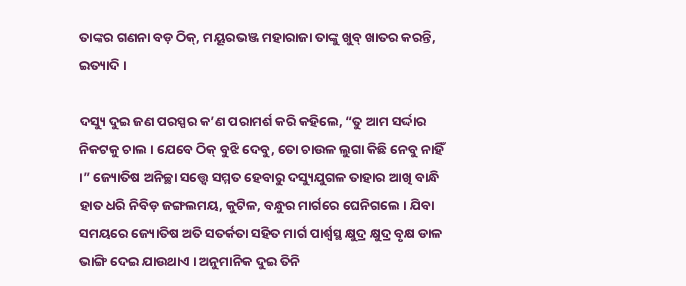ତାଙ୍କର ଗଣନା ବଡ଼ ଠିକ୍, ମୟୂରଭଞ୍ଜ ମହାରାଜା ତାଙ୍କୁ ଖୁବ୍ ଖାତର କରନ୍ତି, ଇତ୍ୟାଦି ।

ଦସ୍ୟୁ ଦୁଇ ଜଣ ପରସ୍ପର କ’ଣ ପରାମର୍ଶ କରି କହିଲେ, “ତୁ ଆମ ସର୍ଦ୍ଦାର ନିକଟକୁ ଚାଲ । ଯେବେ ଠିକ୍ ବୁଝି ଦେବୁ, ତୋ ଚାଉଳ ଲୁଗା କିଛି ନେବୁ ନାହିଁ ।” ଜ୍ୟୋତିଷ ଅନିଚ୍ଛା ସତ୍ତ୍ୱେ ସମ୍ମତ ହେବାରୁ ଦସ୍ୟୁଯୁଗଳ ତାହାର ଆଖି ବାନ୍ଧି ହାତ ଧରି ନିବିଡ଼ ଜଙ୍ଗଲମୟ, କୁଟିଳ, ବନ୍ଧୁର ମାର୍ଗରେ ଘେନିଗଲେ । ଯିବା ସମୟରେ ଜ୍ୟୋତିଷ ଅତି ସତର୍କତା ସହିତ ମାର୍ଗ ପାର୍ଶ୍ୱସ୍ଥ କ୍ଷୁଦ୍ର କ୍ଷୁଦ୍ର ବୃକ୍ଷ ଡାଳ ଭାଙ୍ଗି ଦେଇ ଯାଉଥାଏ । ଅନୁମାନିକ ଦୁଇ ତିନି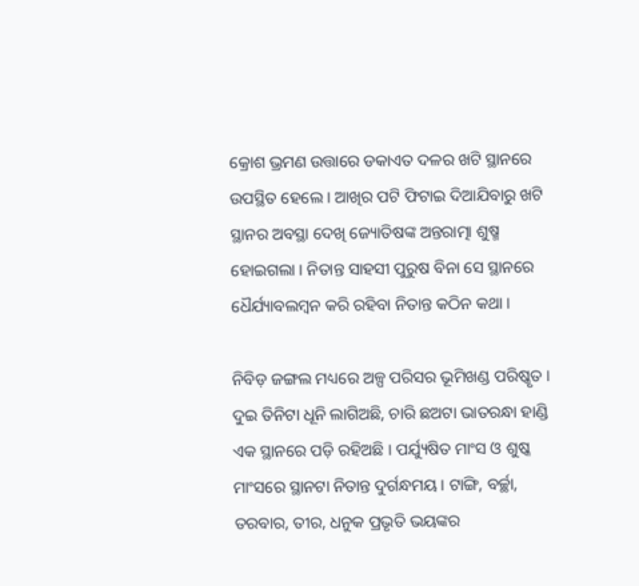କ୍ରୋଶ ଭ୍ରମଣ ଉତ୍ତାରେ ଡକାଏତ ଦଳର ଖଟି ସ୍ଥାନରେ ଉପସ୍ଥିତ ହେଲେ । ଆଖିର ପଟି ଫିଟାଇ ଦିଆଯିବାରୁ ଖଟି ସ୍ଥାନର ଅବସ୍ଥା ଦେଖି ଜ୍ୟୋତିଷଙ୍କ ଅନ୍ତରାତ୍ମା ଶୁଷ୍ମ ହୋଇଗଲା । ନିତାନ୍ତ ସାହସୀ ପୁରୁଷ ବିନା ସେ ସ୍ଥାନରେ ଧୈର୍ଯ୍ୟାବଲମ୍ୱନ କରି ରହିବା ନିତାନ୍ତ କଠିନ କଥା ।

ନିବିଡ଼ ଜଙ୍ଗଲ ମଧ୍ୟରେ ଅଳ୍ପ ପରିସର ଭୂମିଖଣ୍ଡ ପରିଷ୍କୃତ । ଦୁଇ ତିନିଟା ଧୂନି ଲାଗିଅଛି, ଚାରି ଛଅଟା ଭାତରନ୍ଧା ହାଣ୍ଡି ଏକ ସ୍ଥାନରେ ପଡ଼ି ରହିଅଛି । ପର୍ଯ୍ୟୁଷିତ ମାଂସ ଓ ଶୁଷ୍କ ମାଂସରେ ସ୍ଥାନଟା ନିତାନ୍ତ ଦୁର୍ଗନ୍ଧମୟ । ଟାଙ୍ଗି, ବର୍ଚ୍ଛା, ତରବାର, ତୀର, ଧନୁକ ପ୍ରଭୃତି ଭୟଙ୍କର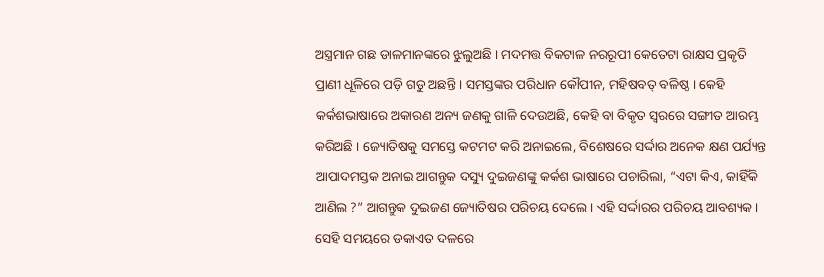ଅସ୍ତ୍ରମାନ ଗଛ ଡାଳମାନଙ୍କରେ ଝୁଲୁଅଛି । ମଦମତ୍ତ ବିକଟାଳ ନରରୂପୀ କେତେଟା ରାକ୍ଷସ ପ୍ରକୃତି ପ୍ରାଣୀ ଧୂଳିରେ ପଡ଼ି ଗଡୁ ଅଛନ୍ତି । ସମସ୍ତଙ୍କର ପରିଧାନ କୌପୀନ, ମହିଷବତ୍ ବଳିଷ୍ଠ । କେହି କର୍କଶଭାଷାରେ ଅକାରଣ ଅନ୍ୟ ଜଣକୁ ଗାଳି ଦେଉଅଛି, କେହି ବା ବିକୃତ ସ୍ୱରରେ ସଙ୍ଗୀତ ଆରମ୍ଭ କରିଅଛି । ଜ୍ୟୋତିଷକୁ ସମସ୍ତେ କଟମଟ କରି ଅନାଇଲେ, ବିଶେଷରେ ସର୍ଦ୍ଦାର ଅନେକ କ୍ଷଣ ପର୍ଯ୍ୟନ୍ତ ଆପାଦମସ୍ତକ ଅନାଇ ଆଗନ୍ତୁକ ଦସ୍ୟୁ ଦୁଇଜଣଙ୍କୁ କର୍କଶ ଭାଷାରେ ପଚାରିଲା, “ଏଟା କିଏ, କାହିଁକି ଆଣିଲ ?” ଆଗନ୍ତୁକ ଦୁଇଜଣ ଜ୍ୟୋତିଷର ପରିଚୟ ଦେଲେ । ଏହି ସର୍ଦ୍ଦାରର ପରିଚୟ ଆବଶ୍ୟକ । ସେହି ସମୟରେ ଡକାଏତ ଦଳରେ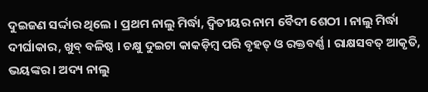ଦୁଇଜଣ ସର୍ଦ୍ଦାର ଥିଲେ । ପ୍ରଥମ ନାଲୁ ମିର୍ଦ୍ଧା, ଦ୍ୱିତୀୟର ନାମ ବୈଦୀ ଶେଠୀ । ନାଲୁ ମିର୍ଦ୍ଧା ଦୀର୍ଘାକାର, ଖୁବ୍ ବଳିଷ୍ଠ । ଚକ୍ଷୁ ଦୁଇଟା କାକଡ଼ିମ୍ୱ ପରି ବୃହତ୍ ଓ ରକ୍ତବର୍ଣ୍ଣ । ରାକ୍ଷସବତ୍ ଆକୃତି, ଭୟଙ୍କର । ଅଦ୍ୟ ନାଲୁ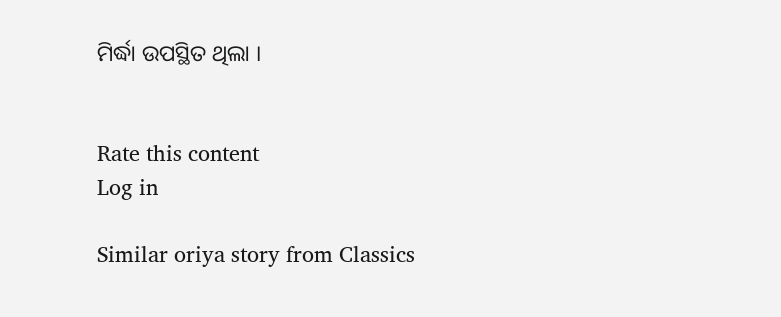ମିର୍ଦ୍ଧା ଉପସ୍ଥିତ ଥିଲା ।


Rate this content
Log in

Similar oriya story from Classics